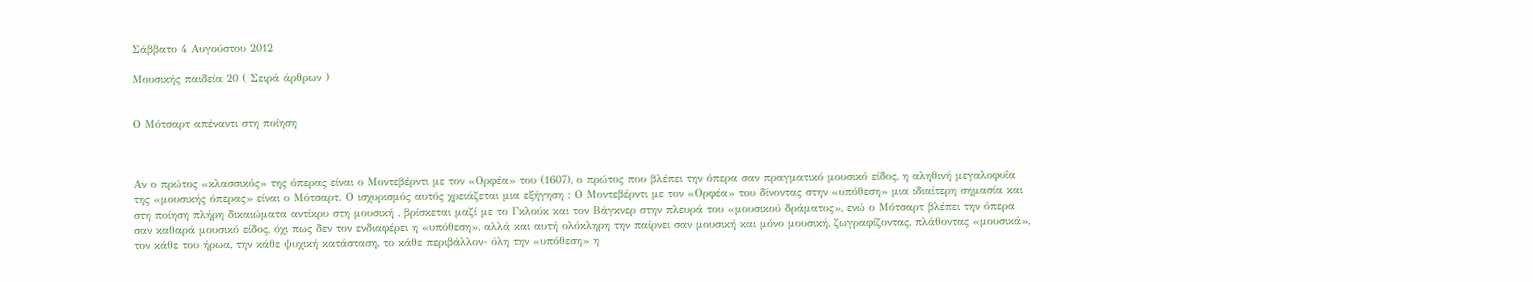Σάββατο 4 Αυγούστου 2012

Μουσικής παιδεία 20 ( Σειρά άρθρων )


Ο Μότσαρτ απέναντι στη ποίηση



Αν ο πρώτος «κλασσικός» της όπερας είναι ο Μοντεβέρντι με τον «Ορφέα» του (1607), ο πρώτος που βλέπει την όπερα σαν πραγματικό μουσικό είδος, η αληθινή μεγαλοφυΐα της «μουσικής όπερας» είναι ο Μότσαρτ. Ο ισχυρισμός αυτός χρειάζεται μια εξήγηση : Ο Μοντεβέρντι με τον «Ορφέα» του δίνοντας στην «υπόθεση» μια ιδιαίτερη σημασία και στη ποίηση πλήρη δικαιώματα αντίκρυ στη μουσική , βρίσκεται μαζί με το Γκλούκ και τον Βάγκνερ στην πλευρά του «μουσικού δράματος», ενώ ο Μότσαρτ βλέπει την όπερα σαν καθαρά μουσικό είδος, όχι πως δεν τον ενδιαφέρει η «υπόθεση», αλλά και αυτή ολόκληρη την παίρνει σαν μουσική και μόνο μουσική, ζωγραφίζοντας, πλάθοντας «μουσικά», τον κάθε του ήρωα, την κάθε ψυχική κατάσταση, το κάθε περιβάλλον- όλη την «υπόθεση» η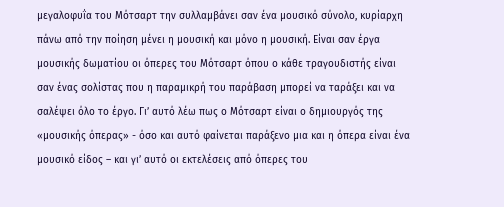μεγαλοφυΐα του Μότσαρτ την συλλαμβάνει σαν ένα μουσικό σύνολο, κυρίαρχη πάνω από την ποίηση μένει η μουσική και μόνο η μουσική. Είναι σαν έργα μουσικής δωματίου οι όπερες του Μότσαρτ όπου ο κάθε τραγουδιστής είναι σαν ένας σολίστας που η παραμικρή του παράβαση μπορεί να ταράξει και να σαλέψει όλο το έργο. Γι’ αυτό λέω πως ο Μότσαρτ είναι ο δημιουργός της «μουσικής όπερας» - όσο και αυτό φαίνεται παράξενο μια και η όπερα είναι ένα μουσικό είδος – και γι’ αυτό οι εκτελέσεις από όπερες του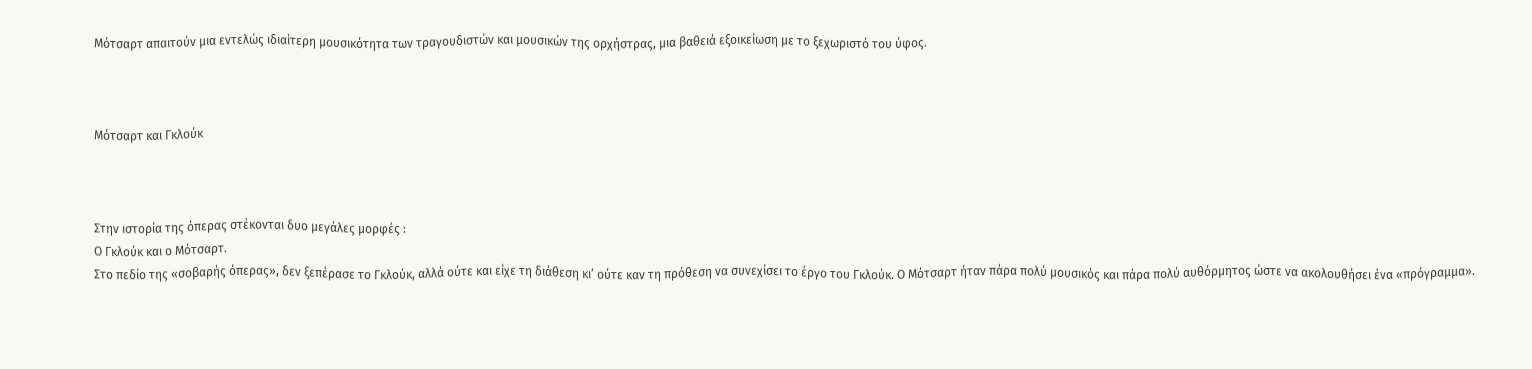Μότσαρτ απαιτούν μια εντελώς ιδιαίτερη μουσικότητα των τραγουδιστών και μουσικών της ορχήστρας, μια βαθειά εξοικείωση με το ξεχωριστό του ύφος.



Μότσαρτ και Γκλούκ



Στην ιστορία της όπερας στέκονται δυο μεγάλες μορφές :
Ο Γκλούκ και ο Μότσαρτ.
Στο πεδίο της «σοβαρής όπερας», δεν ξεπέρασε το Γκλούκ, αλλά ούτε και είχε τη διάθεση κι’ ούτε καν τη πρόθεση να συνεχίσει το έργο του Γκλούκ. Ο Μότσαρτ ήταν πάρα πολύ μουσικός και πάρα πολύ αυθόρμητος ώστε να ακολουθήσει ένα «πρόγραμμα».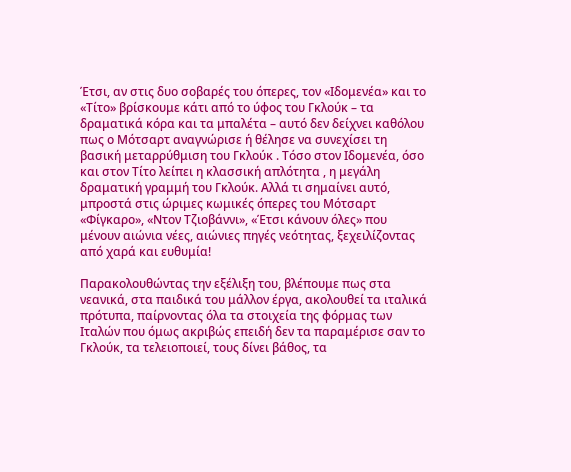Έτσι, αν στις δυο σοβαρές του όπερες, τον «Ιδομενέα» και το «Τίτο» βρίσκουμε κάτι από το ύφος του Γκλούκ – τα δραματικά κόρα και τα μπαλέτα – αυτό δεν δείχνει καθόλου πως ο Μότσαρτ αναγνώρισε ή θέλησε να συνεχίσει τη βασική μεταρρύθμιση του Γκλούκ . Τόσο στον Ιδομενέα, όσο και στον Τίτο λείπει η κλασσική απλότητα , η μεγάλη δραματική γραμμή του Γκλούκ. Αλλά τι σημαίνει αυτό, μπροστά στις ώριμες κωμικές όπερες του Μότσαρτ «Φίγκαρο», «Ντον Τζιοβάννι», «Έτσι κάνουν όλες» που μένουν αιώνια νέες, αιώνιες πηγές νεότητας, ξεχειλίζοντας από χαρά και ευθυμία!

Παρακολουθώντας την εξέλιξη του, βλέπουμε πως στα νεανικά, στα παιδικά του μάλλον έργα, ακολουθεί τα ιταλικά πρότυπα, παίρνοντας όλα τα στοιχεία της φόρμας των Ιταλών που όμως ακριβώς επειδή δεν τα παραμέρισε σαν το Γκλούκ, τα τελειοποιεί, τους δίνει βάθος, τα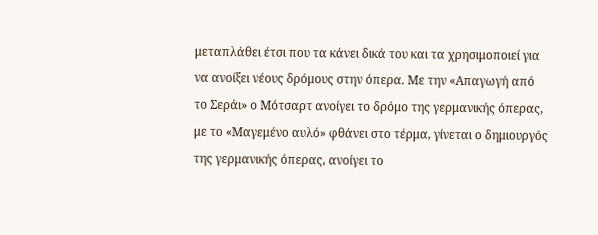μεταπλάθει έτσι που τα κάνει δικά του και τα χρησιμοποιεί για να ανοίξει νέους δρόμους στην όπερα. Με την «Απαγωγή από το Σεράι» ο Μότσαρτ ανοίγει το δρόμο της γερμανικής όπερας, με το «Μαγεμένο αυλό» φθάνει στο τέρμα, γίνεται ο δημιουργός της γερμανικής όπερας, ανοίγει το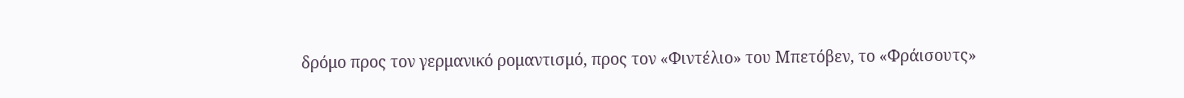δρόμο προς τον γερμανικό ρομαντισμό, προς τον «Φιντέλιο» του Μπετόβεν, το «Φράισουτς»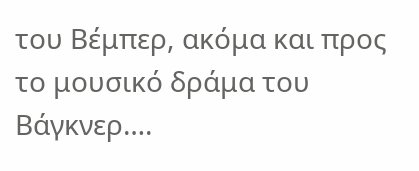του Βέμπερ, ακόμα και προς το μουσικό δράμα του Βάγκνερ….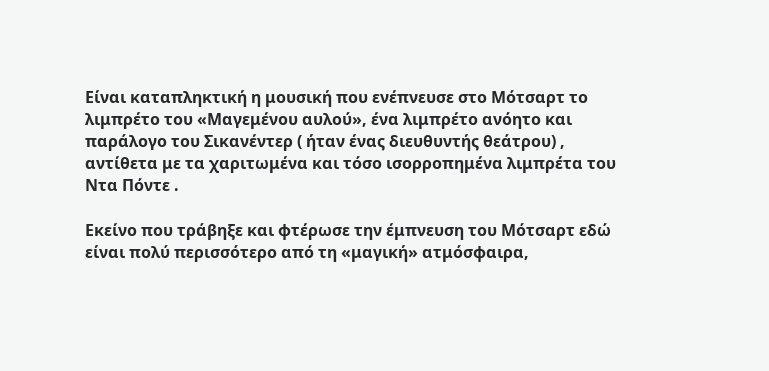Είναι καταπληκτική η μουσική που ενέπνευσε στο Μότσαρτ το λιμπρέτο του «Μαγεμένου αυλού», ένα λιμπρέτο ανόητο και παράλογο του Σικανέντερ ( ήταν ένας διευθυντής θεάτρου) , αντίθετα με τα χαριτωμένα και τόσο ισορροπημένα λιμπρέτα του Ντα Πόντε .

Εκείνο που τράβηξε και φτέρωσε την έμπνευση του Μότσαρτ εδώ είναι πολύ περισσότερο από τη «μαγική» ατμόσφαιρα,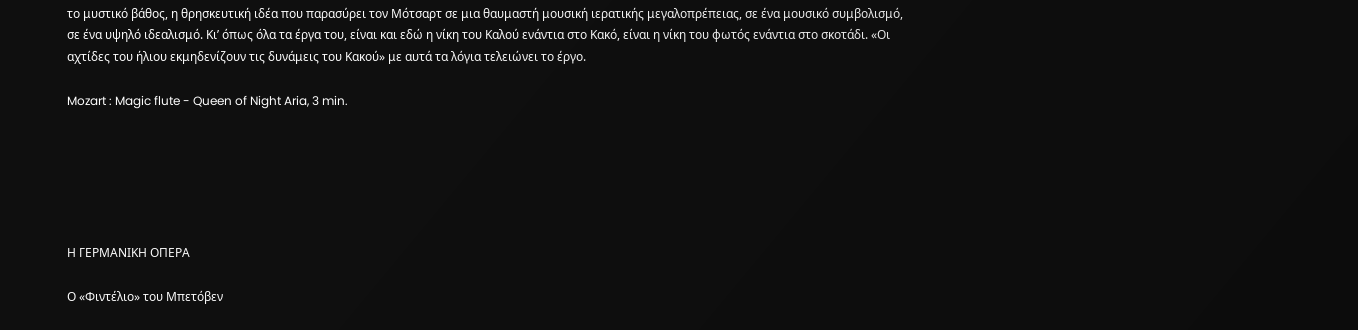το μυστικό βάθος, η θρησκευτική ιδέα που παρασύρει τον Μότσαρτ σε μια θαυμαστή μουσική ιερατικής μεγαλοπρέπειας, σε ένα μουσικό συμβολισμό, σε ένα υψηλό ιδεαλισμό. Κι’ όπως όλα τα έργα του, είναι και εδώ η νίκη του Καλού ενάντια στο Κακό, είναι η νίκη του φωτός ενάντια στο σκοτάδι. «Οι αχτίδες του ήλιου εκμηδενίζουν τις δυνάμεις του Κακού» με αυτά τα λόγια τελειώνει το έργο.

Mozart : Magic flute - Queen of Night Aria, 3 min.






Η ΓΕΡΜΑΝΙΚΗ ΟΠΕΡΑ

Ο «Φιντέλιο» του Μπετόβεν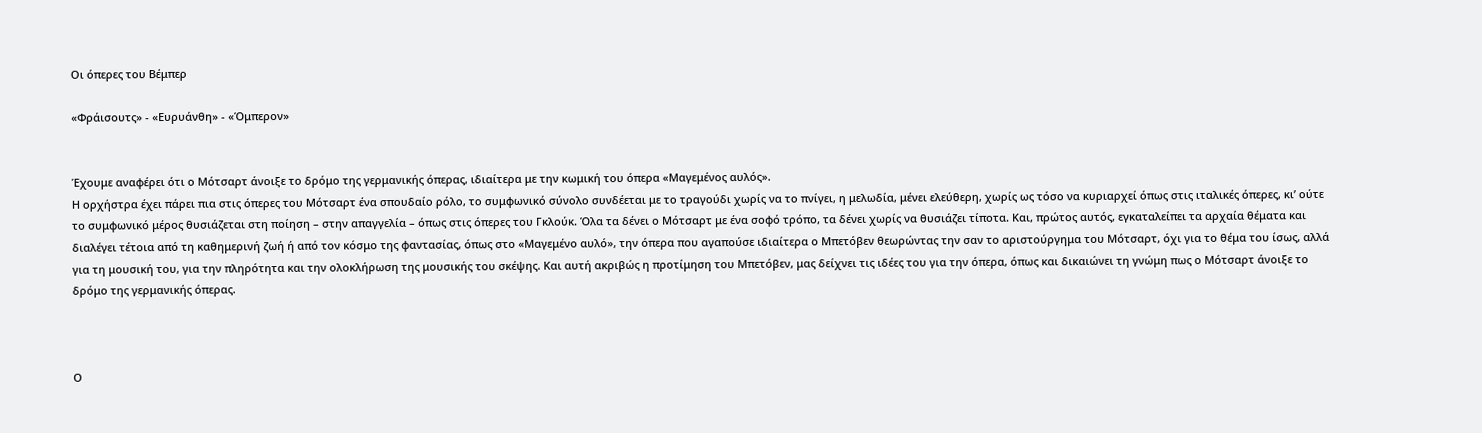Οι όπερες του Βέμπερ

«Φράισουτς» - «Ευρυάνθη» - «Όμπερον»


Έχουμε αναφέρει ότι ο Μότσαρτ άνοιξε το δρόμο της γερμανικής όπερας, ιδιαίτερα με την κωμική του όπερα «Μαγεμένος αυλός».
Η ορχήστρα έχει πάρει πια στις όπερες του Μότσαρτ ένα σπουδαίο ρόλο, το συμφωνικό σύνολο συνδέεται με το τραγούδι χωρίς να το πνίγει, η μελωδία, μένει ελεύθερη, χωρίς ως τόσο να κυριαρχεί όπως στις ιταλικές όπερες, κι’ ούτε το συμφωνικό μέρος θυσιάζεται στη ποίηση – στην απαγγελία – όπως στις όπερες του Γκλούκ. Όλα τα δένει ο Μότσαρτ με ένα σοφό τρόπο, τα δένει χωρίς να θυσιάζει τίποτα. Και, πρώτος αυτός, εγκαταλείπει τα αρχαία θέματα και διαλέγει τέτοια από τη καθημερινή ζωή ή από τον κόσμο της φαντασίας, όπως στο «Μαγεμένο αυλό», την όπερα που αγαπούσε ιδιαίτερα ο Μπετόβεν θεωρώντας την σαν το αριστούργημα του Μότσαρτ, όχι για το θέμα του ίσως, αλλά για τη μουσική του, για την πληρότητα και την ολοκλήρωση της μουσικής του σκέψης. Και αυτή ακριβώς η προτίμηση του Μπετόβεν, μας δείχνει τις ιδέες του για την όπερα, όπως και δικαιώνει τη γνώμη πως ο Μότσαρτ άνοιξε το δρόμο της γερμανικής όπερας.



Ο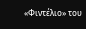«Φιντέλιο» του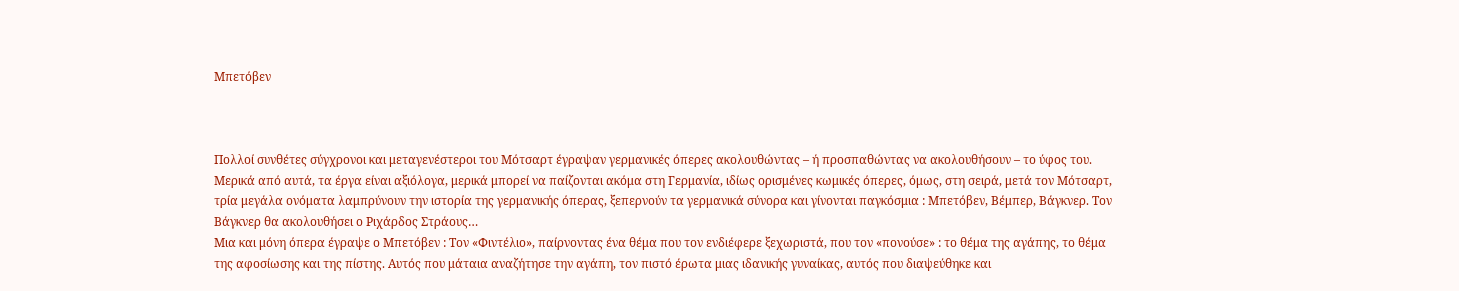Μπετόβεν



Πολλοί συνθέτες σύγχρονοι και μεταγενέστεροι του Μότσαρτ έγραψαν γερμανικές όπερες ακολουθώντας – ή προσπαθώντας να ακολουθήσουν – το ύφος του. Μερικά από αυτά, τα έργα είναι αξιόλογα, μερικά μπορεί να παίζονται ακόμα στη Γερμανία, ιδίως ορισμένες κωμικές όπερες, όμως, στη σειρά, μετά τον Μότσαρτ, τρία μεγάλα ονόματα λαμπρύνουν την ιστορία της γερμανικής όπερας, ξεπερνούν τα γερμανικά σύνορα και γίνονται παγκόσμια : Μπετόβεν, Βέμπερ, Βάγκνερ. Τον Βάγκνερ θα ακολουθήσει ο Ριχάρδος Στράους…
Μια και μόνη όπερα έγραψε ο Μπετόβεν : Τον «Φιντέλιο», παίρνοντας ένα θέμα που τον ενδιέφερε ξεχωριστά, που τον «πονούσε» : το θέμα της αγάπης, το θέμα της αφοσίωσης και της πίστης. Αυτός που μάταια αναζήτησε την αγάπη, τον πιστό έρωτα μιας ιδανικής γυναίκας, αυτός που διαψεύθηκε και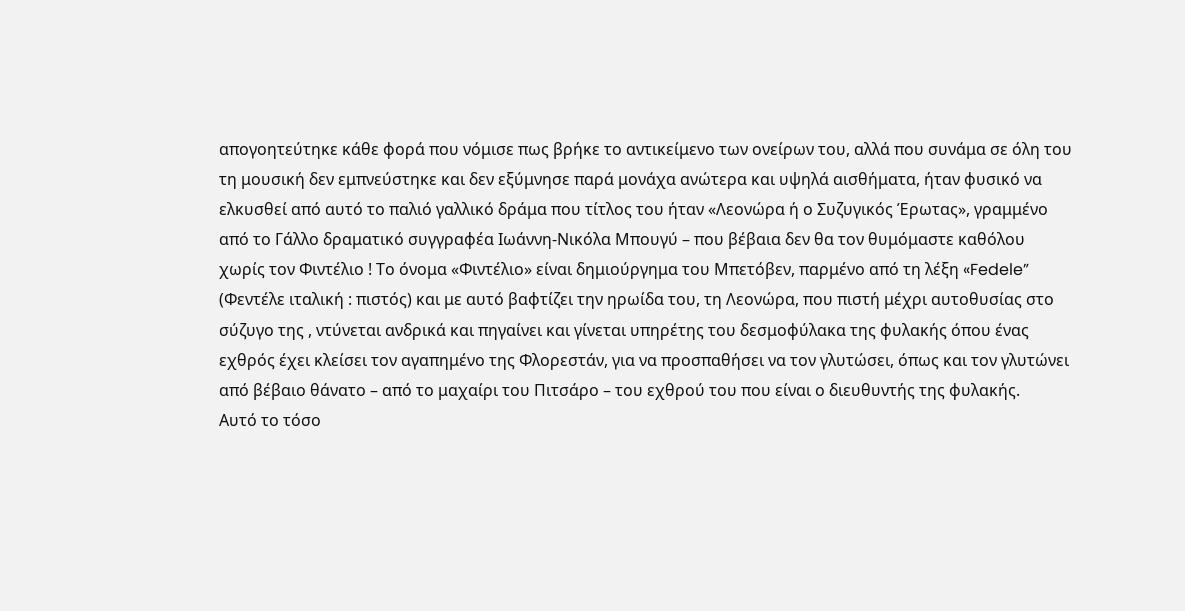απογοητεύτηκε κάθε φορά που νόμισε πως βρήκε το αντικείμενο των ονείρων του, αλλά που συνάμα σε όλη του τη μουσική δεν εμπνεύστηκε και δεν εξύμνησε παρά μονάχα ανώτερα και υψηλά αισθήματα, ήταν φυσικό να ελκυσθεί από αυτό το παλιό γαλλικό δράμα που τίτλος του ήταν «Λεονώρα ή ο Συζυγικός Έρωτας», γραμμένο από το Γάλλο δραματικό συγγραφέα Ιωάννη-Νικόλα Μπουγύ – που βέβαια δεν θα τον θυμόμαστε καθόλου χωρίς τον Φιντέλιο ! Το όνομα «Φιντέλιο» είναι δημιούργημα του Μπετόβεν, παρμένο από τη λέξη «Fedele” (Φεντέλε ιταλική : πιστός) και με αυτό βαφτίζει την ηρωίδα του, τη Λεονώρα, που πιστή μέχρι αυτοθυσίας στο σύζυγο της , ντύνεται ανδρικά και πηγαίνει και γίνεται υπηρέτης του δεσμοφύλακα της φυλακής όπου ένας εχθρός έχει κλείσει τον αγαπημένο της Φλορεστάν, για να προσπαθήσει να τον γλυτώσει, όπως και τον γλυτώνει από βέβαιο θάνατο – από το μαχαίρι του Πιτσάρο – του εχθρού του που είναι ο διευθυντής της φυλακής.
Αυτό το τόσο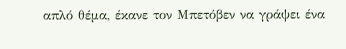απλό θέμα, έκανε τον Μπετόβεν να γράψει ένα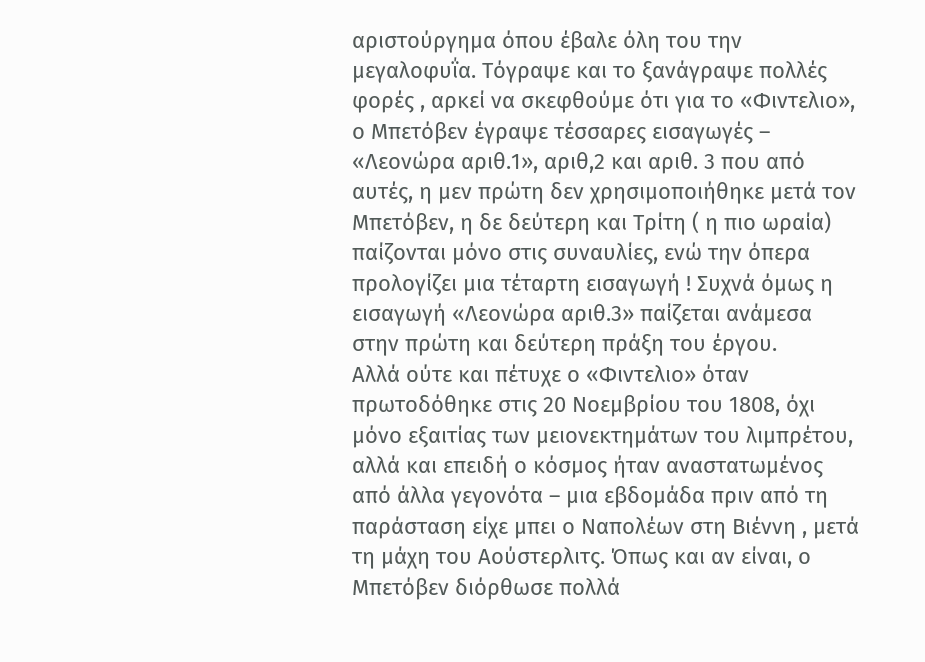αριστούργημα όπου έβαλε όλη του την μεγαλοφυΐα. Τόγραψε και το ξανάγραψε πολλές φορές , αρκεί να σκεφθούμε ότι για το «Φιντελιο», ο Μπετόβεν έγραψε τέσσαρες εισαγωγές – «Λεονώρα αριθ.1», αριθ,2 και αριθ. 3 που από αυτές, η μεν πρώτη δεν χρησιμοποιήθηκε μετά τον Μπετόβεν, η δε δεύτερη και Τρίτη ( η πιο ωραία) παίζονται μόνο στις συναυλίες, ενώ την όπερα προλογίζει μια τέταρτη εισαγωγή ! Συχνά όμως η εισαγωγή «Λεονώρα αριθ.3» παίζεται ανάμεσα στην πρώτη και δεύτερη πράξη του έργου.
Αλλά ούτε και πέτυχε ο «Φιντελιο» όταν πρωτοδόθηκε στις 20 Νοεμβρίου του 1808, όχι μόνο εξαιτίας των μειονεκτημάτων του λιμπρέτου, αλλά και επειδή ο κόσμος ήταν αναστατωμένος από άλλα γεγονότα – μια εβδομάδα πριν από τη παράσταση είχε μπει ο Ναπολέων στη Βιέννη , μετά τη μάχη του Αούστερλιτς. Όπως και αν είναι, ο Μπετόβεν διόρθωσε πολλά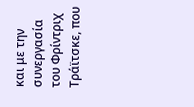και με την συνεργασία του Φρίντριχ Τράϊτσκε, που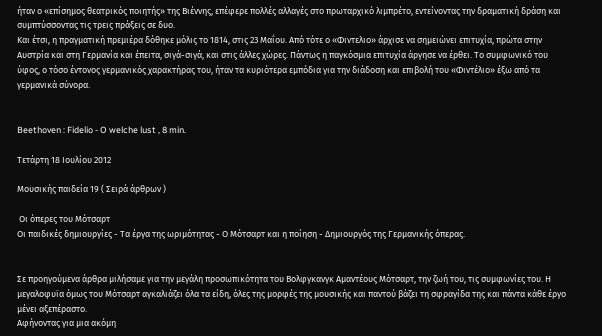ήταν ο «επίσημος θεατρικός ποιητής» της Βιέννης, επέφερε πολλές αλλαγές στο πρωταρχικό λιμπρέτο, εντείνοντας την δραματική δράση και συμπτύσσοντας τις τρεις πράξεις σε δυο.
Και έτσι, η πραγματική πρεμιέρα δόθηκε μόλις το 1814, στις 23 Μαΐου. Από τότε ο «Φιντελιο» άρχισε να σημειώνει επιτυχία, πρώτα στην Αυστρία και στη Γερμανία και έπειτα, σιγά-σιγά, και στις άλλες χώρες. Πάντως η παγκόσμια επιτυχία άργησε να έρθει. Το συμφωνικό του ύφος, ο τόσο έντονος γερμανικός χαρακτήρας του, ήταν τα κυριότερα εμπόδια για την διάδοση και επιβολή του «Φιντέλιο» έξω από τα γερμανικά σύνορα.


Beethoven : Fidelio - O welche lust , 8 min.

Τετάρτη 18 Ιουλίου 2012

Μουσικής παιδεία 19 ( Σειρά άρθρων )

 Οι όπερες του Μότσαρτ
Οι παιδικές δημιουργίες - Τα έργα της ωριμότητας - Ο Μότσαρτ και η ποίηση - Δημιουργός της Γερμανικής όπερας.


Σε προηγούμενα άρθρα μιλήσαμε για την μεγάλη προσωπικότητα του Βολφγκανγκ Αμαντέους Μότσαρτ, την ζωή του, τις συμφωνίες του. Η μεγαλοφυϊα όμως του Μότσαρτ αγκαλιάζει όλα τα είδη, όλες της μορφές της μουσικής και παντού βάζει τη σφραγίδα της και πάντα κάθε έργο μένει αξεπέραστο.
Αφήνοντας για μια ακόμη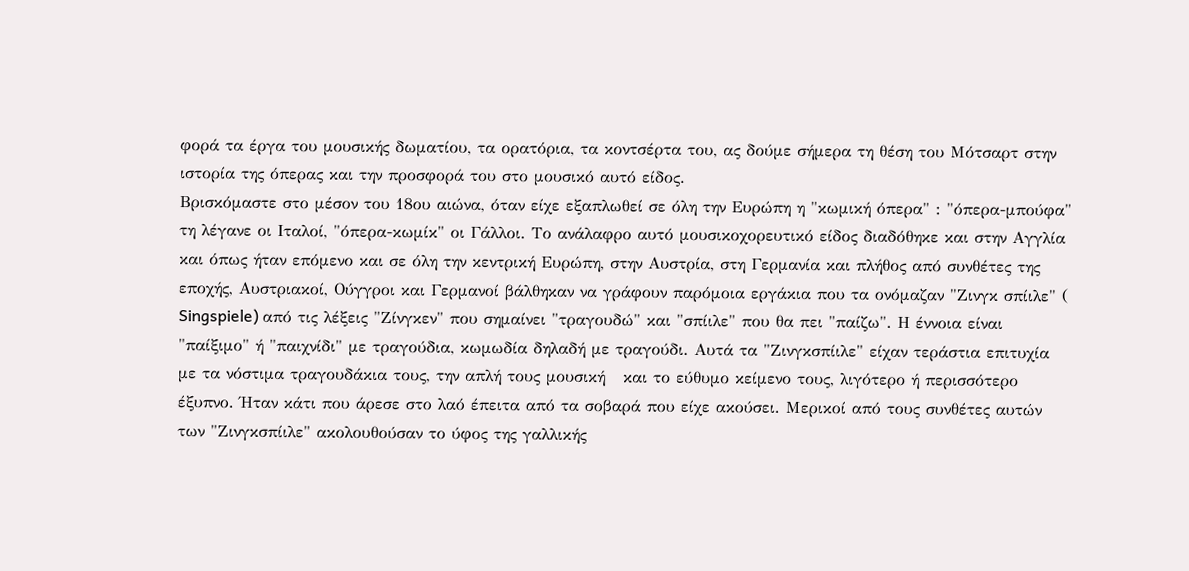φορά τα έργα του μουσικής δωματίου, τα ορατόρια, τα κοντσέρτα του, ας δούμε σήμερα τη θέση του Μότσαρτ στην ιστορία της όπερας και την προσφορά του στο μουσικό αυτό είδος.
Βρισκόμαστε στο μέσον του 18ου αιώνα, όταν είχε εξαπλωθεί σε όλη την Ευρώπη η "κωμική όπερα" : "όπερα-μπούφα" τη λέγανε οι Ιταλοί, "όπερα-κωμίκ" οι Γάλλοι. Το ανάλαφρο αυτό μουσικοχορευτικό είδος διαδόθηκε και στην Αγγλία και όπως ήταν επόμενο και σε όλη την κεντρική Ευρώπη, στην Αυστρία, στη Γερμανία και πλήθος από συνθέτες της εποχής, Αυστριακοί, Ούγγροι και Γερμανοί βάλθηκαν να γράφουν παρόμοια εργάκια που τα ονόμαζαν "Ζινγκ σπίιλε" ( Singspiele) από τις λέξεις "Ζίνγκεν" που σημαίνει "τραγουδώ" και "σπίιλε" που θα πει "παίζω". Η έννοια είναι "παίξιμο" ή "παιχνίδι" με τραγούδια, κωμωδία δηλαδή με τραγούδι. Αυτά τα "Ζινγκσπίιλε" είχαν τεράστια επιτυχία με τα νόστιμα τραγουδάκια τους, την απλή τους μουσική   και το εύθυμο κείμενο τους, λιγότερο ή περισσότερο έξυπνο. Ήταν κάτι που άρεσε στο λαό έπειτα από τα σοβαρά που είχε ακούσει. Μερικοί από τους συνθέτες αυτών των "Ζινγκσπίιλε" ακολουθούσαν το ύφος της γαλλικής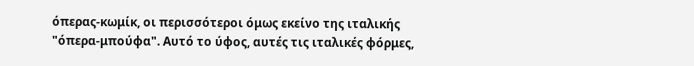όπερας-κωμίκ, οι περισσότεροι όμως εκείνο της ιταλικής "όπερα-μπούφα". Αυτό το ύφος, αυτές τις ιταλικές φόρμες,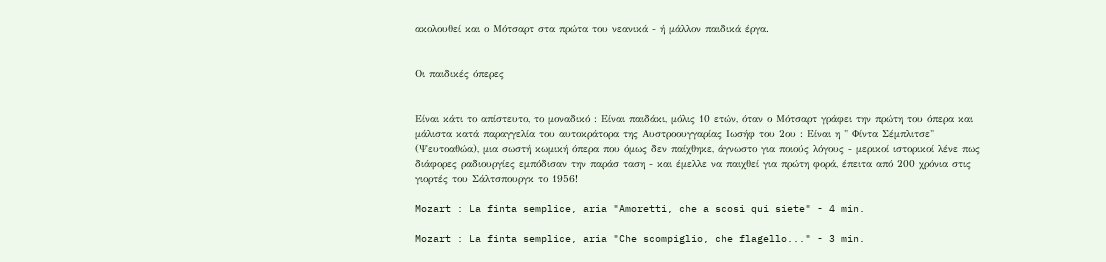ακολουθεί και ο Μότσαρτ στα πρώτα του νεανικά - ή μάλλον παιδικά έργα.


Οι παιδικές όπερες


Είναι κάτι το απίστευτο, το μοναδικό : Είναι παιδάκι, μόλις 10 ετών, όταν ο Μότσαρτ γράφει την πρώτη του όπερα και μάλιστα κατά παραγγελία του αυτοκράτορα της Αυστροουγγαρίας Ιωσήφ του 2ου : Είναι η " Φίντα Σέμπλιτσε" (Ψευτοαθώα), μια σωστή κωμική όπερα που όμως δεν παίχθηκε, άγνωστο για ποιούς λόγους - μερικοί ιστορικοί λένε πως διάφορες ραδιουργίες εμπόδισαν την παράσ ταση - και έμελλε να παιχθεί για πρώτη φορά, έπειτα από 200 χρόνια στις γιορτές του Σάλτσπουργκ το 1956!

Mozart : La finta semplice, aria "Amoretti, che a scosi qui siete" - 4 min.

Mozart : La finta semplice, aria "Che scompiglio, che flagello..." - 3 min.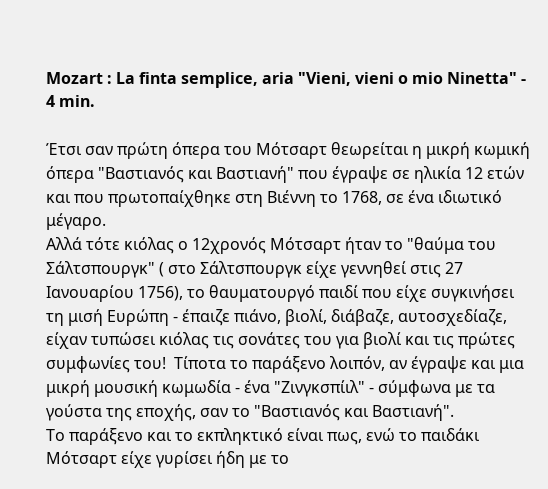Mozart : La finta semplice, aria "Vieni, vieni o mio Ninetta" - 4 min.

Έτσι σαν πρώτη όπερα του Μότσαρτ θεωρείται η μικρή κωμική όπερα "Βαστιανός και Βαστιανή" που έγραψε σε ηλικία 12 ετών και που πρωτοπαίχθηκε στη Βιέννη το 1768, σε ένα ιδιωτικό μέγαρο.
Αλλά τότε κιόλας ο 12χρονός Μότσαρτ ήταν το "θαύμα του Σάλτσπουργκ" ( στο Σάλτσπουργκ είχε γεννηθεί στις 27 Ιανουαρίου 1756), το θαυματουργό παιδί που είχε συγκινήσει τη μισή Ευρώπη - έπαιζε πιάνο, βιολί, διάβαζε, αυτοσχεδίαζε, είχαν τυπώσει κιόλας τις σονάτες του για βιολί και τις πρώτες  συμφωνίες του!  Τίποτα το παράξενο λοιπόν, αν έγραψε και μια μικρή μουσική κωμωδία - ένα "Ζινγκσπίιλ" - σύμφωνα με τα γούστα της εποχής, σαν το "Βαστιανός και Βαστιανή".
Το παράξενο και το εκπληκτικό είναι πως, ενώ το παιδάκι Μότσαρτ είχε γυρίσει ήδη με το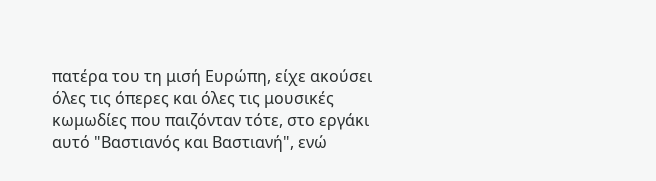πατέρα του τη μισή Ευρώπη, είχε ακούσει όλες τις όπερες και όλες τις μουσικές κωμωδίες που παιζόνταν τότε, στο εργάκι αυτό "Βαστιανός και Βαστιανή", ενώ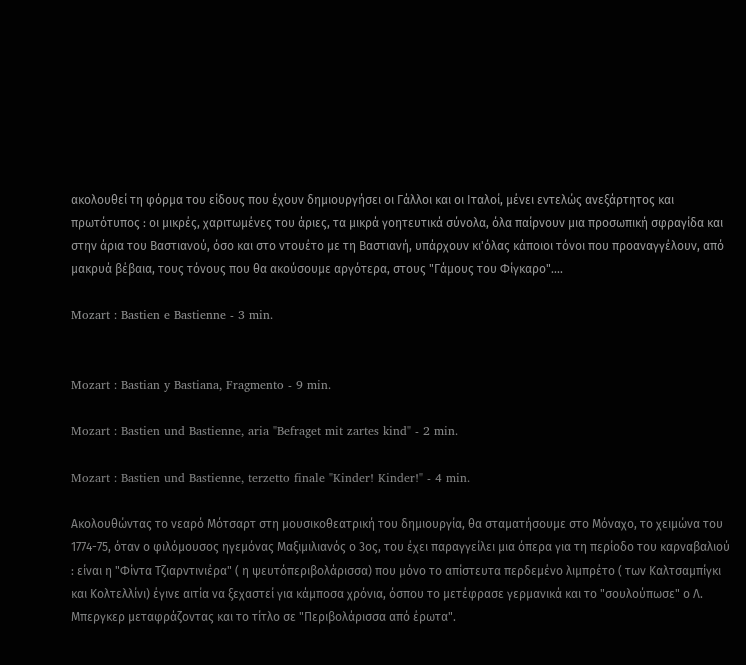ακολουθεί τη φόρμα του είδους που έχουν δημιουργήσει οι Γάλλοι και οι Ιταλοί, μένει εντελώς ανεξάρτητος και πρωτότυπος : οι μικρές, χαριτωμένες του άριες, τα μικρά γοητευτικά σύνολα, όλα παίρνουν μια προσωπική σφραγίδα και στην άρια του Βαστιανού, όσο και στο ντουέτο με τη Βαστιανή, υπάρχουν κι'όλας κάποιοι τόνοι που προαναγγέλουν, από μακρυά βέβαια, τους τόνους που θα ακούσουμε αργότερα, στους "Γάμους του Φίγκαρο"....

Mozart : Bastien e Bastienne - 3 min.


Mozart : Bastian y Bastiana, Fragmento - 9 min.

Mozart : Bastien und Bastienne, aria "Befraget mit zartes kind" - 2 min.

Mozart : Bastien und Bastienne, terzetto finale "Kinder! Kinder!" - 4 min.

Ακολουθώντας το νεαρό Μότσαρτ στη μουσικοθεατρική του δημιουργία, θα σταματήσουμε στο Μόναχο, το χειμώνα του 1774-75, όταν ο φιλόμουσος ηγεμόνας Μαξιμιλιανός ο 3ος, του έχει παραγγείλει μια όπερα για τη περίοδο του καρναβαλιού : είναι η "Φίντα Τζιαρντινιέρα" ( η ψευτόπεριβολάρισσα) που μόνο το απίστευτα περδεμένο λιμπρέτο ( των Καλτσαμπίγκι και Κολτελλίνι) έγινε αιτία να ξεχαστεί για κάμποσα χρόνια, όσπου το μετέφρασε γερμανικά και το "σουλούπωσε" ο Λ. Μπεργκερ μεταφράζοντας και το τίτλο σε "Περιβολάρισσα από έρωτα".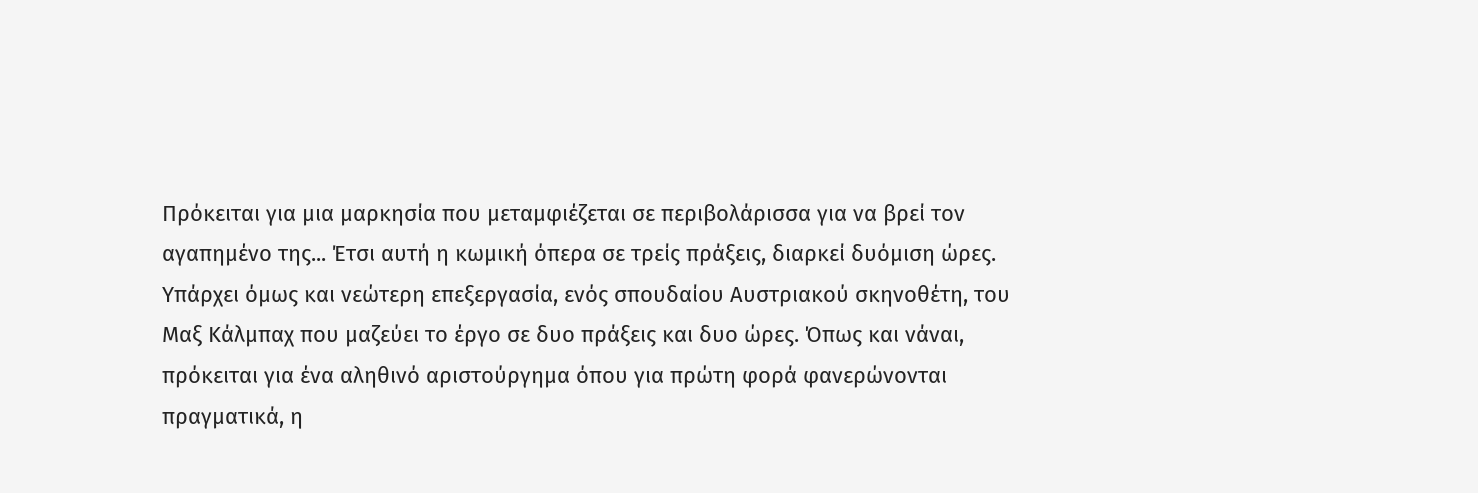Πρόκειται για μια μαρκησία που μεταμφιέζεται σε περιβολάρισσα για να βρεί τον αγαπημένο της... Έτσι αυτή η κωμική όπερα σε τρείς πράξεις, διαρκεί δυόμιση ώρες.
Υπάρχει όμως και νεώτερη επεξεργασία, ενός σπουδαίου Αυστριακού σκηνοθέτη, του Μαξ Κάλμπαχ που μαζεύει το έργο σε δυο πράξεις και δυο ώρες. Όπως και νάναι, πρόκειται για ένα αληθινό αριστούργημα όπου για πρώτη φορά φανερώνονται πραγματικά, η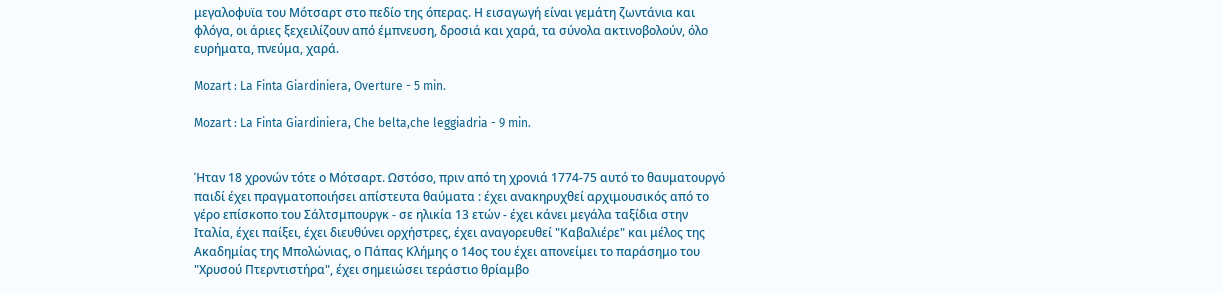μεγαλοφυϊα του Μότσαρτ στο πεδίο της όπερας. Η εισαγωγή είναι γεμάτη ζωντάνια και φλόγα, οι άριες ξεχειλίζουν από έμπνευση, δροσιά και χαρά, τα σύνολα ακτινοβολούν, όλο ευρήματα, πνεύμα, χαρά.

Mozart : La Finta Giardiniera, Overture - 5 min.

Mozart : La Finta Giardiniera, Che belta,che leggiadria - 9 min.


Ήταν 18 χρονών τότε ο Μότσαρτ. Ωστόσο, πριν από τη χρονιά 1774-75 αυτό το θαυματουργό παιδί έχει πραγματοποιήσει απίστευτα θαύματα : έχει ανακηρυχθεί αρχιμουσικός από το γέρο επίσκοπο του Σάλτσμπουργκ - σε ηλικία 13 ετών - έχει κάνει μεγάλα ταξίδια στην Ιταλία, έχει παίξει, έχει διευθύνει ορχήστρες, έχει αναγορευθεί "Καβαλιέρε" και μέλος της Ακαδημίας της Μπολώνιας, ο Πάπας Κλήμης ο 14ος του έχει απονείμει το παράσημο του "Χρυσού Πτερντιστήρα", έχει σημειώσει τεράστιο θρίαμβο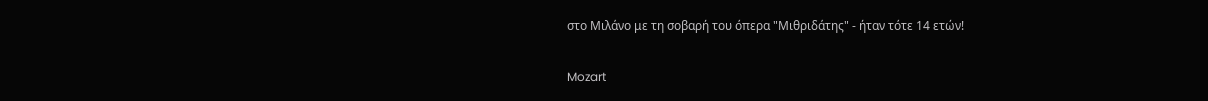στο Μιλάνο με τη σοβαρή του όπερα "Μιθριδάτης" - ήταν τότε 14 ετών!

Mozart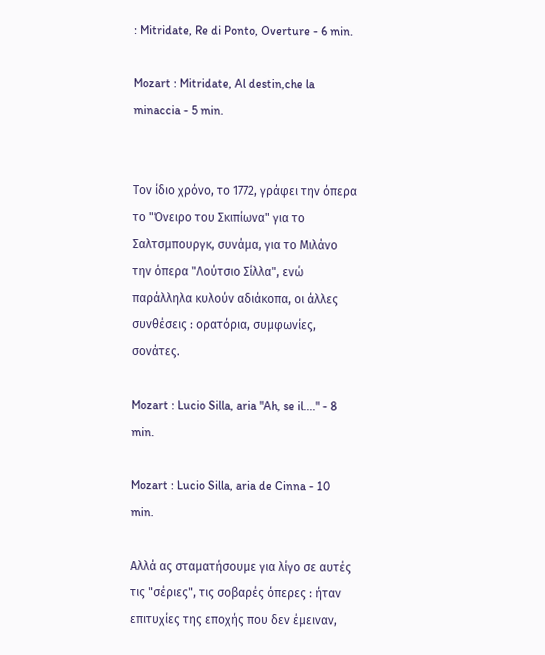: Mitridate, Re di Ponto, Overture - 6 min.

Mozart : Mitridate, Al destin,che la minaccia - 5 min.


Τον ίδιο χρόνο, το 1772, γράφει την όπερα το "Όνειρο του Σκιπίωνα" για το Σαλτσμπουργκ, συνάμα, για το Μιλάνο την όπερα "Λούτσιο Σίλλα", ενώ παράλληλα κυλούν αδιάκοπα, οι άλλες συνθέσεις : ορατόρια, συμφωνίες, σονάτες.

Mozart : Lucio Silla, aria "Ah, se il...." - 8 min.

Mozart : Lucio Silla, aria de Cinna - 10 min.

Αλλά ας σταματήσουμε για λίγο σε αυτές τις "σέριες", τις σοβαρές όπερες : ήταν επιτυχίες της εποχής που δεν έμειναν,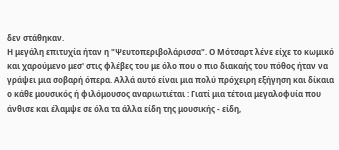δεν στάθηκαν.
Η μεγάλη επιτυχία ήταν η "Ψευτοπεριβολάρισσα". Ο Μότσαρτ λένε είχε το κωμικό και χαρούμενο μεσ' στις φλέβες του με όλο που ο πιο διακαής του πόθος ήταν να γράψει μια σοβαρή όπερα. Αλλά αυτό είναι μια πολύ πρόχειρη εξήγηση και δίκαια ο κάθε μουσικός ή φιλόμουσος αναριωτιέται : Γιατί μια τέτοια μεγαλοφυία που άνθισε και έλαμψε σε όλα τα άλλα είδη της μουσικής - είδη,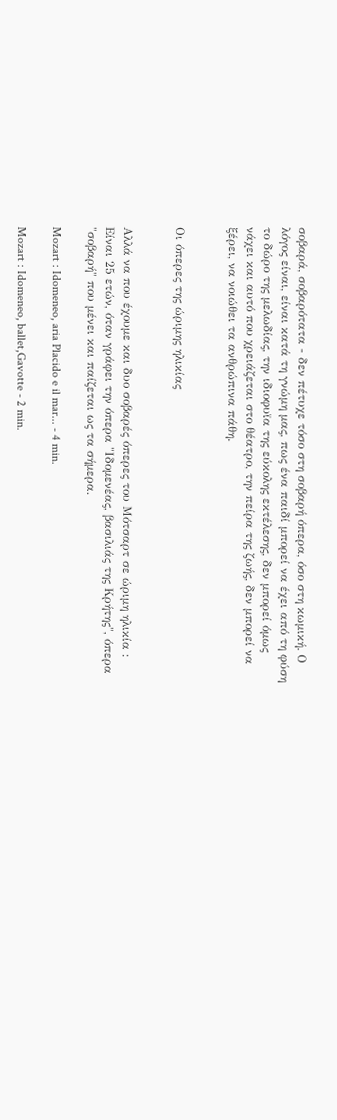σοβαρά, σοβαρότατα - δεν πέτυχε τόσο στη σοβαρή όπερα, όσο στη κωμική. Ο λόγος είναι, είναι κατά τη γνώμη μας, πως ένα παιδί μπορεί να έχει από τη φύση το δώρο της μελωδίας, την ιδιοφυϊα της εύκολης εκτέλεσης, δεν μπορεί όμως νάχει και αυτό που χρειάζεται στο θέατρο, την πείρα της ζωής, δεν μπορεί να ξέρει, να νοιώθει τα ανθρώπινα πάθη.


Οι όπερες της ώριμης ηλικίας


Αλλά να που έχουμε και δυο σοβαρές όπερες του Μότσαρτ σε ώριμη ηλικία : Είναι 25 ετών, όταν γράφει την όπερα "Ιδομενέας, βασιλιάς της Κρήτης", όπερα "σοβαρή" που μένει και παίζεται ως τα σήμερα.

Mozart : Idomeneo, aria Placido e il mar... - 4 min.

Mozart : Idomeneo, ballet,Gavotte - 2 min.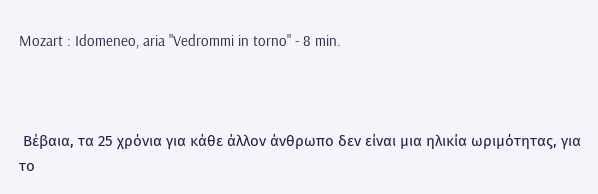Mozart : Idomeneo, aria "Vedrommi in torno" - 8 min.



 Βέβαια, τα 25 χρόνια για κάθε άλλον άνθρωπο δεν είναι μια ηλικία ωριμότητας, για το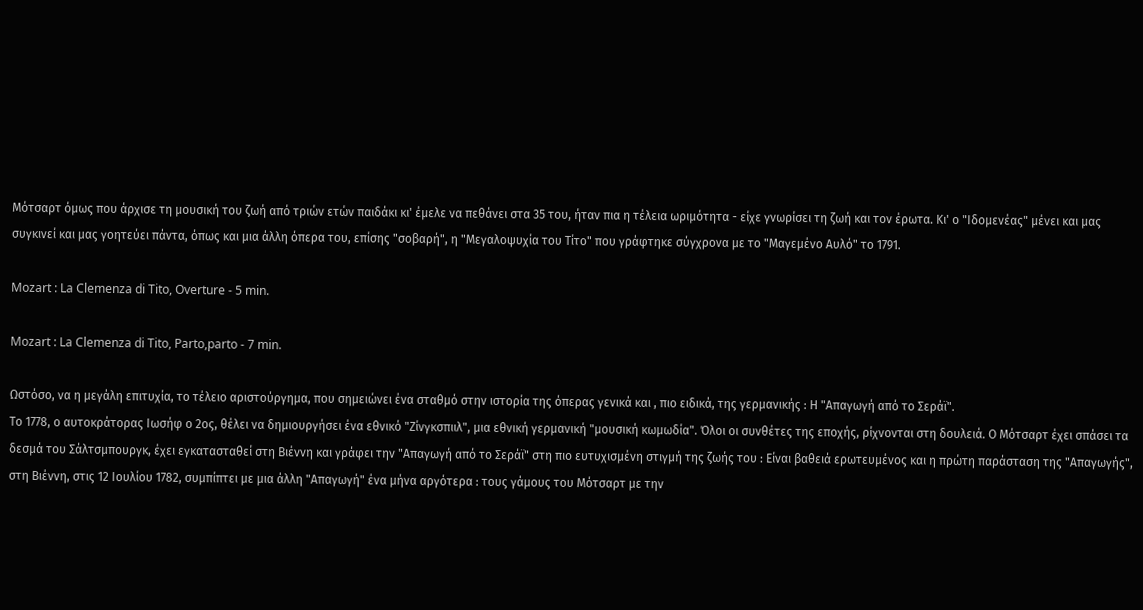Μότσαρτ όμως που άρχισε τη μουσική του ζωή από τριών ετών παιδάκι κι' έμελε να πεθάνει στα 35 του, ήταν πια η τέλεια ωριμότητα - είχε γνωρίσει τη ζωή και τον έρωτα. Κι' ο "Ιδομενέας" μένει και μας συγκινεί και μας γοητεύει πάντα, όπως και μια άλλη όπερα του, επίσης "σοβαρή", η "Μεγαλοψυχία του Τίτο" που γράφτηκε σύγχρονα με το "Μαγεμένο Αυλό" το 1791.

Mozart : La Clemenza di Tito, Overture - 5 min.

Mozart : La Clemenza di Tito, Parto,parto - 7 min.

Ωστόσο, να η μεγάλη επιτυχία, το τέλειο αριστούργημα, που σημειώνει ένα σταθμό στην ιστορία της όπερας γενικά και , πιο ειδικά, της γερμανικής : Η "Απαγωγή από το Σεράϊ".
Το 1778, ο αυτοκράτορας Ιωσήφ ο 2ος, θέλει να δημιουργήσει ένα εθνικό "Ζίνγκσπιιλ", μια εθνική γερμανική "μουσική κωμωδία". Όλοι οι συνθέτες της εποχής, ρίχνονται στη δουλειά. Ο Μότσαρτ έχει σπάσει τα δεσμά του Σάλτσμπουργκ, έχει εγκατασταθεί στη Βιέννη και γράφει την "Απαγωγή από το Σεράϊ" στη πιο ευτυχισμένη στιγμή της ζωής του : Είναι βαθειά ερωτευμένος και η πρώτη παράσταση της "Απαγωγής", στη Βιέννη, στις 12 Ιουλίου 1782, συμπίπτει με μια άλλη "Απαγωγή" ένα μήνα αργότερα : τους γάμους του Μότσαρτ με την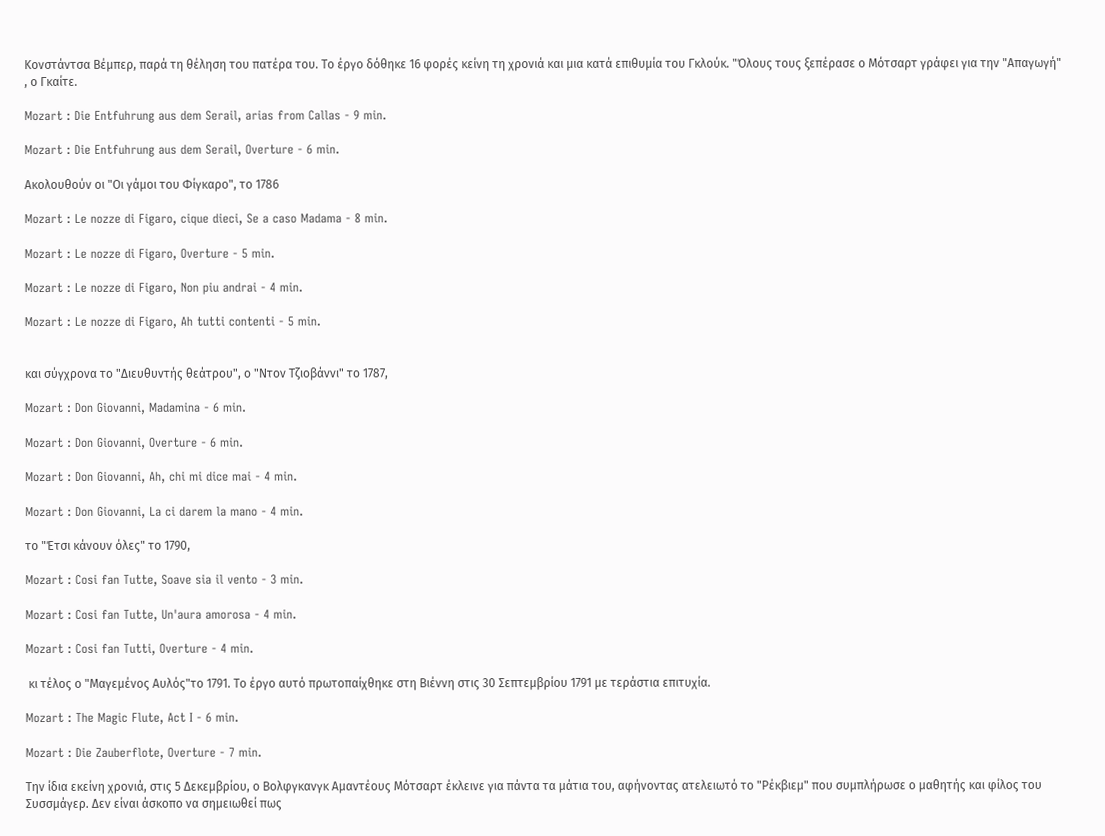Κονστάντσα Βέμπερ, παρά τη θέληση του πατέρα του. Το έργο δόθηκε 16 φορές κείνη τη χρονιά και μια κατά επιθυμία του Γκλούκ. "Όλους τους ξεπέρασε ο Μότσαρτ γράφει για την "Απαγωγή" , ο Γκαίτε.

Mozart : Die Entfuhrung aus dem Serail, arias from Callas - 9 min.

Mozart : Die Entfuhrung aus dem Serail, Overture - 6 min.

Ακολουθούν οι "Οι γάμοι του Φίγκαρο", το 1786

Mozart : Le nozze di Figaro, cique dieci, Se a caso Madama - 8 min.

Mozart : Le nozze di Figaro, Overture - 5 min.

Mozart : Le nozze di Figaro, Non piu andrai - 4 min.

Mozart : Le nozze di Figaro, Ah tutti contenti - 5 min.


και σύγχρονα το "Διευθυντής θεάτρου", ο "Ντον Τζιοβάννι" το 1787,

Mozart : Don Giovanni, Madamina - 6 min.

Mozart : Don Giovanni, Overture - 6 min.

Mozart : Don Giovanni, Ah, chi mi dice mai - 4 min.

Mozart : Don Giovanni, La ci darem la mano - 4 min.

το "Έτσι κάνουν όλες" το 1790,

Mozart : Cosi fan Tutte, Soave sia il vento - 3 min.

Mozart : Cosi fan Tutte, Un'aura amorosa - 4 min.

Mozart : Cosi fan Tutti, Overture - 4 min.

 κι τέλος ο "Μαγεμένος Αυλός"το 1791. Το έργο αυτό πρωτοπαίχθηκε στη Βιέννη στις 30 Σεπτεμβρίου 1791 με τεράστια επιτυχία.

Mozart : The Magic Flute, Act I - 6 min.

Mozart : Die Zauberflote, Overture - 7 min.

Την ίδια εκείνη χρονιά, στις 5 Δεκεμβρίου, ο Βολφγκανγκ Αμαντέους Μότσαρτ έκλεινε για πάντα τα μάτια του, αφήνοντας ατελειωτό το "Ρέκβιεμ" που συμπλήρωσε ο μαθητής και φίλος του Συσσμάγερ. Δεν είναι άσκοπο να σημειωθεί πως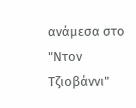ανάμεσα στο "Ντον Τζιοβάννι"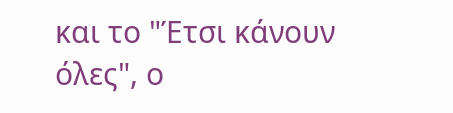και το "Έτσι κάνουν όλες", ο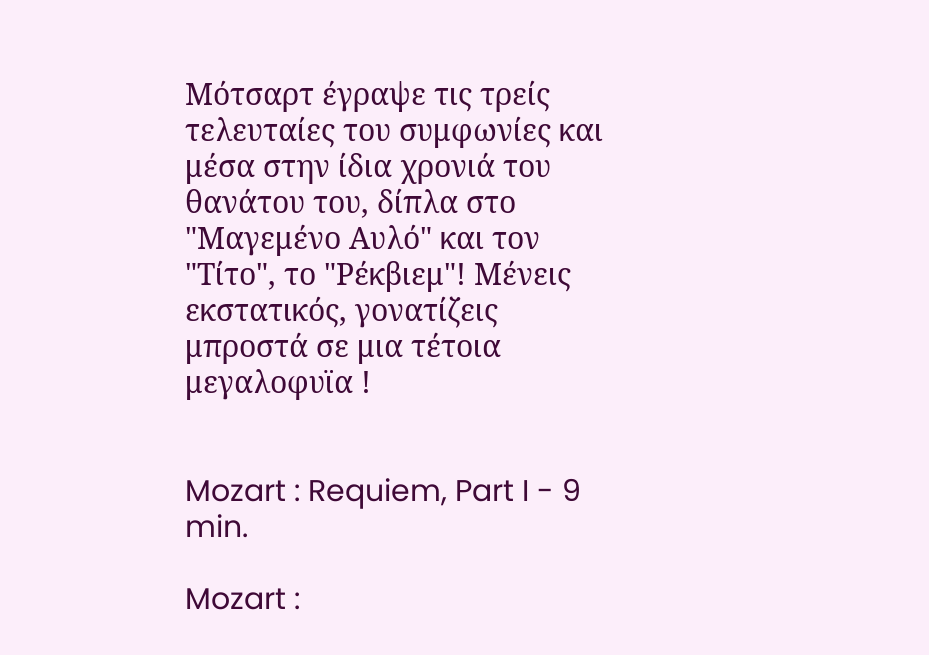Μότσαρτ έγραψε τις τρείς τελευταίες του συμφωνίες και μέσα στην ίδια χρονιά του θανάτου του, δίπλα στο "Μαγεμένο Αυλό" και τον "Τίτο", το "Ρέκβιεμ"! Μένεις εκστατικός, γονατίζεις μπροστά σε μια τέτοια μεγαλοφυϊα !


Mozart : Requiem, Part I - 9 min.

Mozart :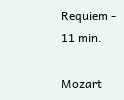Requiem - 11 min.

Mozart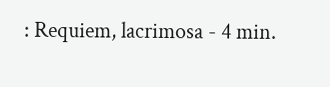: Requiem, lacrimosa - 4 min.